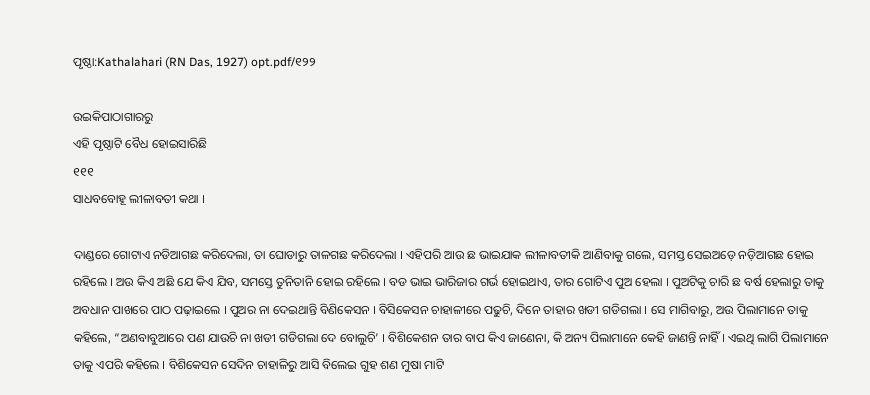ପୃଷ୍ଠା:Kathalahari (RN Das, 1927) opt.pdf/୧୨୨

ଉଇକିପାଠାଗାର‌ରୁ
ଏହି ପୃଷ୍ଠାଟି ବୈଧ ହୋଇସାରିଛି
୧୧୧
ସାଧବବୋହୂ ଲୀଳାବତୀ କଥା ।

ଦାଣ୍ଡରେ ଗୋଟାଏ ନଡିଆଗଛ କରିଦେଲା, ତା ଘୋଡାରୁ ତାଳଗଛ କରିଦେଲା । ଏହିପରି ଆଉ ଛ ଭାଇଯାକ ଲୀଳାବତୀକି ଆଣିବାକୁ ଗଲେ, ସମସ୍ତ ସେଇଅଡ଼େ ନଡ଼ିଆଗଛ ହୋଇ ରହିଲେ । ଅଉ କିଏ ଅଛି ଯେ କିଏ ଯିବ, ସମସ୍ତେ ତୁନିତାନି ହୋଇ ରହିଲେ । ବଡ ଭାଇ ଭାରିଜାର ଗର୍ଭ ହୋଇଥାଏ, ତାର ଗୋଟିଏ ପୁଅ ହେଲା । ପୁଅଟିକୁ ଚାରି ଛ ବର୍ଷ ହେଲାରୁ ତାକୁ ଅବଧାନ ପାଖରେ ପାଠ ପଢ଼ାଇଲେ । ପୁଅର ନା ଦେଇଥାନ୍ତି ବିଣିକେସନ । ବିସିକେସନ ଚାହାଳୀରେ ପଢୁଚି, ଦିନେ ତାହାର ଖଡୀ ଗଡିଗଲା । ସେ ମାଗିବାରୁ, ଅଉ ପିଲାମାନେ ତାକୁ କହିଲେ, “ଅଣବାବୁଆରେ ପଣ ଯାଉଚି ନା ଖଡୀ ଗଡିଗଲା ଦେ ବୋଲୁଚି’ । ବିଶିକେଶନ ତାର ବାପ କିଏ ଜାଣେନା, କି ଅନ୍ୟ ପିଲାମାନେ କେହି ଜାଣନ୍ତି ନାହିଁ । ଏଇଥି ଲାଗି ପିଲାମାନେ ତାକୁ ଏପରି କହିଲେ । ବିଶିକେସନ ସେଦିନ ଚାହାଳିରୁ ଆସି ବିଲେଇ ଗୁହ ଶଣ ମୁଷା ମାଟି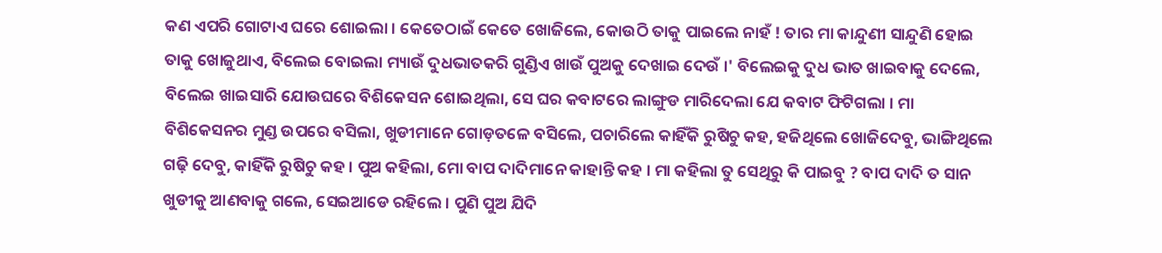କଣ ଏପରି ଗୋଟାଏ ଘରେ ଶୋଇଲା । କେତେଠାଇଁ କେତେ ଖୋଜିଲେ, କୋଉଠି ତାକୁ ପାଇଲେ ନାହଁ ! ତାର ମା କାନ୍ଦୁଣୀ ସାନ୍ଦୁଣି ହୋଇ ତାକୁ ଖୋଜୁଥାଏ, ବିଲେଇ ବୋଇଲା ମ୍ୟାଉଁ ଦୁଧଭାତକରି ଗୁଣ୍ଡିଏ ଖାଉଁ ପୁଅକୁ ଦେଖାଇ ଦେଉଁ ।' ବିଲେଇକୁ ଦୁଧ ଭାତ ଖାଇବାକୁ ଦେଲେ, ବିଲେଇ ଖାଇସାରି ଯୋଉଘରେ ବିଶିକେସନ ଶୋଇଥିଲା, ସେ ଘର କବାଟରେ ଲାଙ୍ଗୁଡ ମାରିଦେଲା ଯେ କବାଟ ଫିଟିଗଲା । ମା ବିଶିକେସନର ମୁଣ୍ଡ ଉପରେ ବସିଲା, ଖୁଡୀମାନେ ଗୋଡ଼ତଳେ ବସିଲେ, ପଚାରିଲେ କାହିଁକି ରୁଷିଚୁ କହ, ହଜିଥିଲେ ଖୋଜିଦେବୁ, ଭାଙ୍ଗିଥିଲେ ଗଢ଼ି ଦେବୁ, କାହିଁକି ରୁଷିଚୁ କହ । ପୁଅ କହିଲା, ମୋ ବାପ ଦାଦିମାନେ କାହାନ୍ତି କହ । ମା କହିଲା ତୁ ସେଥିରୁ କି ପାଇବୁ ? ବାପ ଦାଦି ତ ସାନ ଖୁଡୀକୁ ଆଣବାକୁ ଗଲେ, ସେଇଆଡେ ରହିଲେ । ପୁଣି ପୁଅ ଯିଦି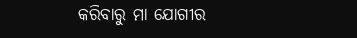କରିବାରୁ ମା ଯୋଗୀର